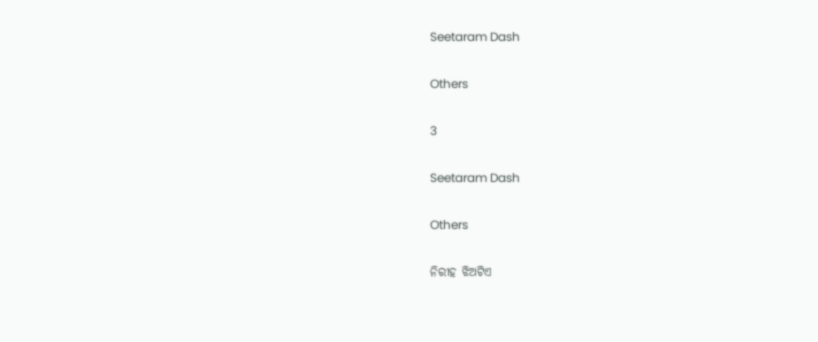Seetaram Dash

Others

3

Seetaram Dash

Others

ନିରୀହ ଝିଅଟିଏ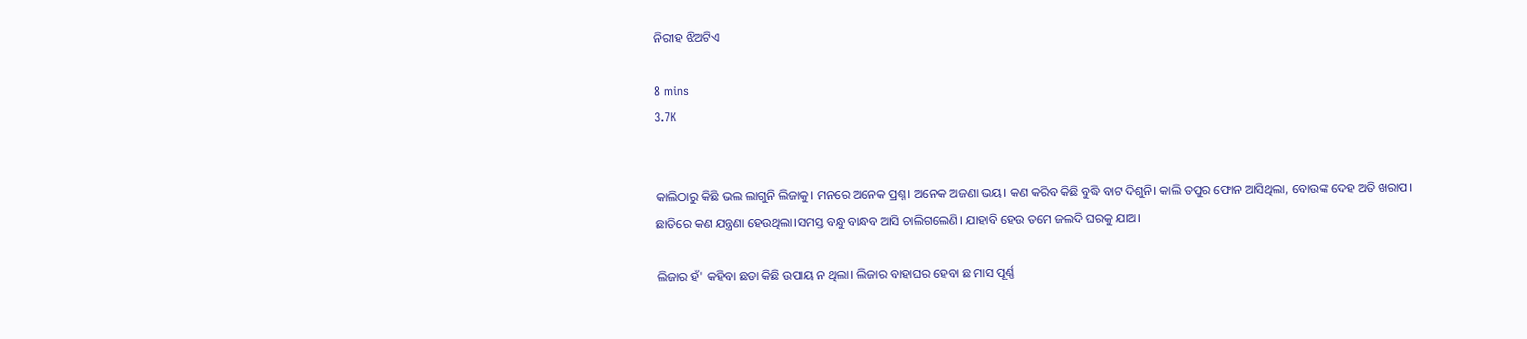ନିରୀହ ଝିଅଟିଏ

8 mins
3.7K


କାଲିଠାରୁ କିଛି ଭଲ ଲାଗୁନି ଲିଜାକୁ। ମନରେ ଅନେକ ପ୍ରଶ୍ନ। ଅନେକ ଅଜଣା ଭୟ। କଣ କରିବ କିଛି ବୁଦ୍ଧି ବାଟ ଦିଶୁନି। କାଲି ତପୁର ଫୋନ ଆସିଥିଲା, ବୋଉଙ୍କ ଦେହ ଅତି ଖରାପ। ଛାତିରେ କଣ ଯନ୍ତ୍ରଣା ହେଉଥିଲା।ସମସ୍ତ ବନ୍ଧୁ ବାନ୍ଧବ ଆସି ଚାଲିଗଲେଣି। ଯାହାବି ହେଉ ତମେ ଜଲଦି ଘରକୁ ଯାଅ।

ଲିଜାର ହଁ' କହିବା ଛଡା କିଛି ଉପାୟ ନ ଥିଲା। ଲିଜାର ବାହାଘର ହେବା ଛ ମାସ ପୂର୍ଣ୍ଣ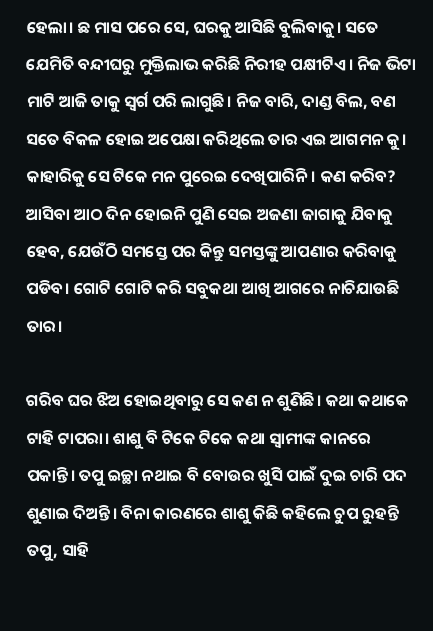ହେଲା। ଛ ମାସ ପରେ ସେ, ଘରକୁ ଆସିଛି ବୁଲିବାକୁ। ସତେ ଯେମିତି ବନ୍ଦୀଘରୁ ମୁକ୍ତିଲାଭ କରିଛି ନିରୀହ ପକ୍ଷୀଟିଏ। ନିଜ ଭିଟା ମାଟି ଆଜି ତାକୁ ସ୍ୱର୍ଗ ପରି ଲାଗୁଛି। ନିଜ ବାରି, ଦାଣ୍ଡ ବିଲ, ବଣ ସତେ ବିକଳ ହୋଇ ଅପେକ୍ଷା କରିଥିଲେ ତାର ଏଇ ଆଗମନ କୁ। କାହାରିକୁ ସେ ଟିକେ ମନ ପୁରେଇ ଦେଖିପାରିନି। କଣ କରିବ? ଆସିବା ଆଠ ଦିନ ହୋଇନି ପୁଣି ସେଇ ଅଜଣା ଜାଗାକୁ ଯିବାକୁ ହେବ, ଯେଉଁଠି ସମସ୍ତେ ପର କିନ୍ତୁ ସମସ୍ତଙ୍କୁ ଆପଣାର କରିବାକୁ ପଡିବ। ଗୋଟି ଗୋଟି କରି ସବୁକଥା ଆଖି ଆଗରେ ନାଚିଯାଉଛି ତାର।

ଗରିବ ଘର ଝିଅ ହୋଇଥିବାରୁ ସେ କଣ ନ ଶୁଣିଛି। କଥା କଥାକେ ଟାହି ଟାପରା। ଶାଶୁ ବି ଟିକେ ଟିକେ କଥା ସ୍ୱାମୀଙ୍କ କାନରେ ପକାନ୍ତି। ତପୁ ଇଚ୍ଛା ନଥାଇ ବି ବୋଉର ଖୁସି ପାଇଁ ଦୁଇ ଚାରି ପଦ ଶୁଣାଇ ଦିଅନ୍ତି। ବିନା କାରଣରେ ଶାଶୁ କିଛି କହିଲେ ଚୁପ ରୁହନ୍ତି ତପୁ, ସାହି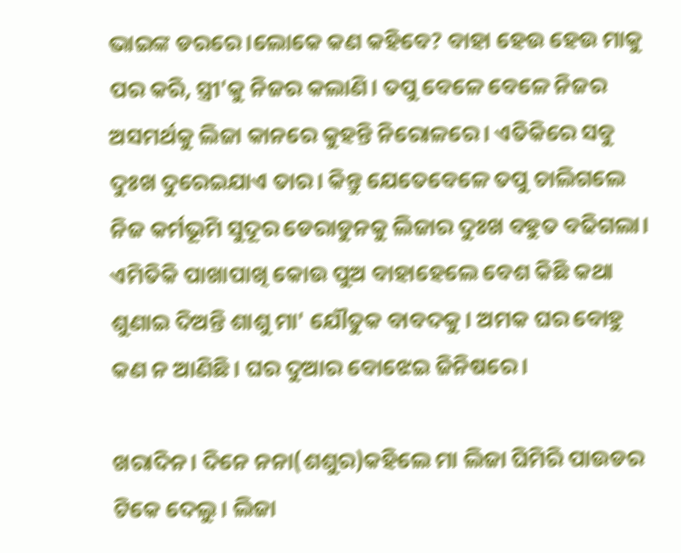ଭାଇଙ୍କ ଡରରେ।ଲୋକେ କଣ କହିବେ? ବାହା ହେଉ ହେଉ ମାକୁ ପର କରି, ସ୍ତ୍ରୀ'କୁ ନିଜର କଲାଣି। ତପୁ ବେଳେ ବେଳେ ନିଜର ଅସମର୍ଥକୁ ଲିଜା କାନରେ କୁହନ୍ତି ନିରୋଳରେ। ଏତିକିରେ ସବୁ ଦୁଃଖ ଦୁରେଇଯାଏ ତାର। କିନ୍ତୁ ଯେତେବେଳେ ତପୁ ଚାଲିଗଲେ ନିଜ କର୍ମଭୂମି ସୁଦୂର ଡେରାଡୁନକୁ ଲିଜାର ଦୁଃଖ ବହୁତ ବଢିଗଲା। ଏମିତିକି ପାଖାପାଖି କୋଉ ପୁଅ ବାହାହେଲେ ବେଶ କିଛି କଥା ଶୁଣାଇ ଦିଅନ୍ତି ଶାଶୁ ମା' ଯୌତୁକ ବାବଦକୁ। ଅମକ ଘର ବୋହୁ କଣ ନ ଆଣିଛି। ଘର ଦୁଆର ବୋଝେଇ ଜିନିଷରେ।

ଖରାଦିନ। ଦିନେ ନନା(ଶଶୁର)କହିଲେ ମା ଲିଜା ଘିମିରି ପାଉଡର ଟିକେ ଦେଲୁ। ଲିଜା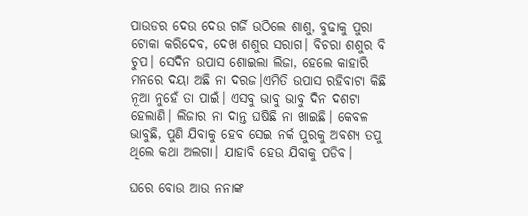ପାଉଡର ଦେଉ ଦେଉ ଗର୍ଜି ଉଠିଲେ ଶାଶୁ, ବୁଢାକୁ ପୁରା ଟୋକା କରିଦେବ, ଦେଖ ଶଶୁର ସରାଗ। ବିଚରା ଶଶୁର ବି ଚୁପ। ସେଦିନ ଉପାସ ଶୋଇଲା ଲିଜା, ହେଲେ କାହାରି ମନରେ ଦୟା ଅଛି ନା ଦରଜ।ଏମିତି ଉପାସ ରହିବାଟା କିଛି ନୂଆ ନୁହେଁ ତା ପାଇଁ। ଏସବୁ ଭାବୁ ଭାବୁ ଦିନ ଦଶଟା ହେଲାଣି। ଲିଜାର ନା ଦାନ୍ତ ଘଷିଛି ନା ଖାଇଛି। କେବଳ ଭାବୁଛି, ପୁଣି ଯିବାକୁ ହେବ ସେଇ ନର୍କ ପୁରକୁ ଅବଶ୍ୟ ତପୁ ଥିଲେ କଥା ଅଲଗା। ଯାହାବି ହେଉ ଯିବାକୁ ପଡିବ।

ଘରେ ବୋଉ ଆଉ ନନାଙ୍କ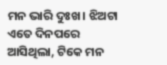ମନ ଭାରି ଦୁଃଖ। ଝିଅଟା ଏତେ ଦିନପରେ ଆସିଥିଲା, ଟିକେ ମନ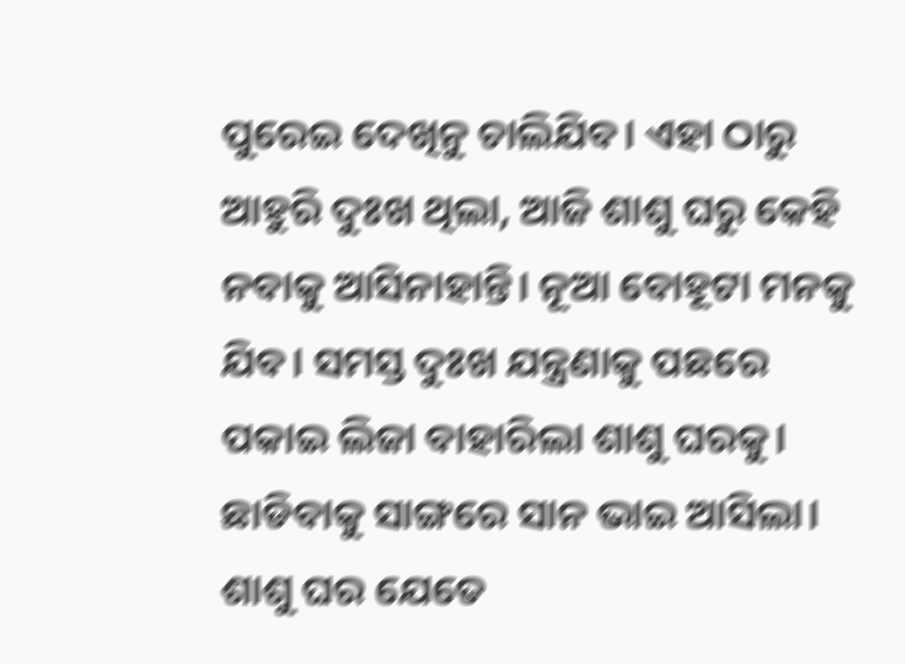ପୁରେଇ ଦେଖିନୁ ଚାଲିଯିବ। ଏହା ଠାରୁ ଆହୁରି ଦୁଃଖ ଥିଲା, ଆଜି ଶାଶୁ ଘରୁ କେହି ନବାକୁ ଆସିନାହାନ୍ତି। ନୂଆ ବୋହୂଟା ମନକୁ ଯିବ। ସମସ୍ତ ଦୁଃଖ ଯନ୍ତ୍ରଣାକୁ ପଛରେ ପକାଇ ଲିଜା ବାହାରିଲା ଶାଶୁ ଘରକୁ। ଛାଡିବାକୁ ସାଙ୍ଗରେ ସାନ ଭାଇ ଆସିଲା। ଶାଶୁ ଘର ଯେତେ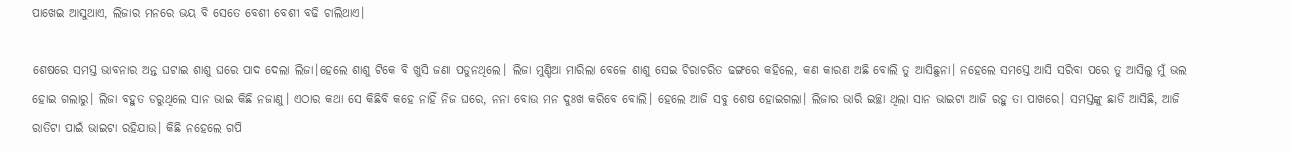ପାଖେଇ ଆସୁଥାଏ, ଲିଜାର ମନରେ ଭୟ ବି ସେତେ ବେଶୀ ବେଶୀ ବଢି ଚାଲିଥାଏ।

ଶେଷରେ ସମସ୍ତ ଭାବନାର ଅନ୍ତ ଘଟାଇ ଶାଶୁ ଘରେ ପାଦ ଦେଲା ଲିଜା।ହେଲେ ଶାଶୁ ଟିକେ ବି ଖୁସି ଜଣା ପଡୁନଥିଲେ। ଲିଜା ମୁଣ୍ଡିଆ ମାରିଲା ବେଳେ ଶାଶୁ ସେଇ ଚିରାଚରିତ ଢଙ୍ଗରେ କହିଲେ, କଣ କାରଣ ଅଛି ବୋଲି ତୁ ଆସିଛୁନା। ନହେଲେ ସମସ୍ତେ ଆସି ସରିବା ପରେ ତୁ ଆସିଲୁ ମୁଁ ଭଲ ହୋଇ ଗଲାରୁ। ଲିଜା ବହୁତ ଡରୁଥିଲେ ସାନ ଭାଇ କିଛି ନଜାଣୁ। ଏଠାର କଥା ସେ କିଛିବି କହେ ନାହିଁ ନିଜ ଘରେ, ନନା ବୋଉ ମନ ଦୁଃଖ କରିବେ ବୋଲି। ହେଲେ ଆଜି ସବୁ ଶେଷ ହୋଇଗଲା। ଲିଜାର ଭାରି ଇଚ୍ଛା ଥିଲା ସାନ ଭାଇଟା ଆଜି ରହୁ ତା ପାଖରେ। ସମସ୍ତଙ୍କୁ ଛାଡି ଆସିଛି, ଆଜି ରାତିଟା ପାଇଁ ଭାଇଟା ରହିଯାଉ। କିଛି ନହେଲେ ଗପି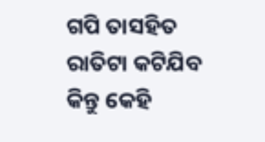ଗପି ତାସହିତ ରାତିଟା କଟିଯିବ କିନ୍ତୁ କେହି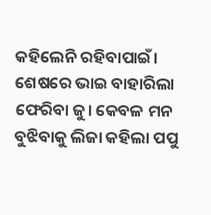କହିଲେନି ରହିବାପାଇଁ। ଶେଷରେ ଭାଇ ବାହାରିଲା ଫେରିବା ଜୁ। କେବଳ ମନ ବୁଝିବାକୁ ଲିଜା କହିଲା ପପୁ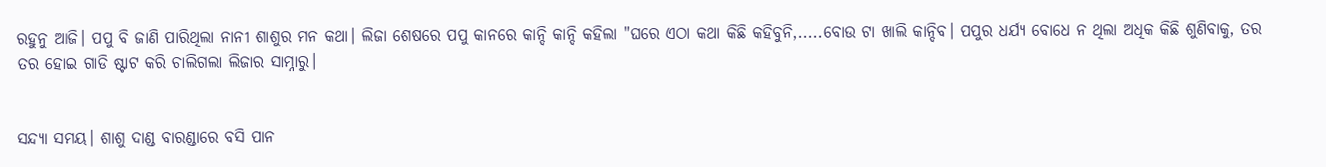ରହୁନୁ ଆଜି। ପପୁ ବି ଜାଣି ପାରିଥିଲା ନାନୀ ଶାଶୁର ମନ କଥା। ଲିଜା ଶେଷରେ ପପୁ କାନରେ କାନ୍ଦି କାନ୍ଦି କହିଲା "ଘରେ ଏଠା କଥା କିଛି କହିବୁନି,.....ବୋଉ ଟା ଖାଲି କାନ୍ଦିବ। ପପୁର ଧର୍ଯ୍ୟ ବୋଧେ ନ ଥିଲା ଅଧିକ କିଛି ଶୁଣିବାକୁ, ତର ତର ହୋଇ ଗାଡି ଷ୍ଟାଟ କରି ଚାଲିଗଲା ଲିଜାର ସାମ୍ନାରୁ।


ସନ୍ଦ୍ୟା ସମୟ। ଶାଶୁ ଦାଣ୍ଡ ବାରଣ୍ଡାରେ ବସି ପାନ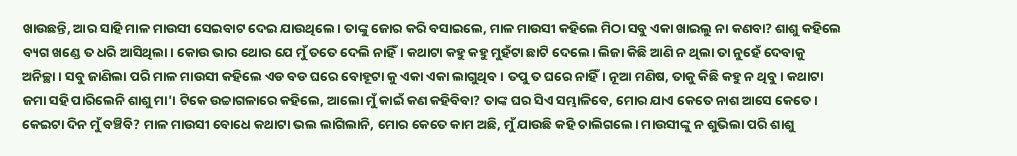ଖାଉଛନ୍ତି, ଆର ସାହି ମାଳ ମାଉସୀ ସେଇବାଟ ଦେଇ ଯାଉଥିଲେ। ତାଙ୍କୁ ଜୋର କରି ବସାଇଲେ, ମାଳ ମାଉସୀ କହିଲେ ମିଠା ସବୁ ଏକା ଖାଇଲୁ ନା କଣବା? ଶାଶୁ କହିଲେ ବ୍ୟଗ ଖଣ୍ଡେ ତ ଧରି ଆସିଥିଲା। କୋଉ ଭାର ଥୋର ଯେ ମୁଁ ତତେ ଦେଲି ନାହିଁ। କଥାଟା କହୁ କହୁ ମୁହଁଟା ଛାଟି ଦେଲେ। ଲିଜା କିଛି ଆଣି ନ ଥିଲା ତା ନୁହେଁ ଦେବାକୁ ଅନିଚ୍ଛା। ସବୁ ଜାଣିଲା ପରି ମାଳ ମାଉସୀ କହିଲେ ଏଡ ବଡ ଘରେ ବୋହୂଟା କୁ ଏକା ଏକା ଲାଗୁଥିବ। ତପୁ ତ ଘରେ ନାହିଁ। ନୂଆ ମଣିଷ, ତାକୁ କିଛି କହୁ ନ ଥିବୁ। କଥାଟା ଜମା ସହି ପାରିଲେନି ଶାଶୁ ମା'। ଟିକେ ଉଚ୍ଚାଗଳାରେ କହିଲେ, ଆଲୋ ମୁଁ କାଇଁ କଣ କହିବିବା? ତାଙ୍କ ଘର ସିଏ ସମ୍ଭାଳିବେ, ମୋର ଯାଏ କେତେ ନାଶ ଆସେ କେତେ। କେଇଟା ଦିନ ମୁଁ ବଞ୍ଚିବି? ମାଳ ମାଉସୀ ବୋଧେ କଥାଟା ଭଲ ଲାଗିଲାନି, ମୋର କେତେ କାମ ଅଛି, ମୁଁ ଯାଉଛି କହି ଚାଲିଗଲେ। ମାଉସୀଙ୍କୁ ନ ଶୁଭିଲା ପରି ଶାଶୁ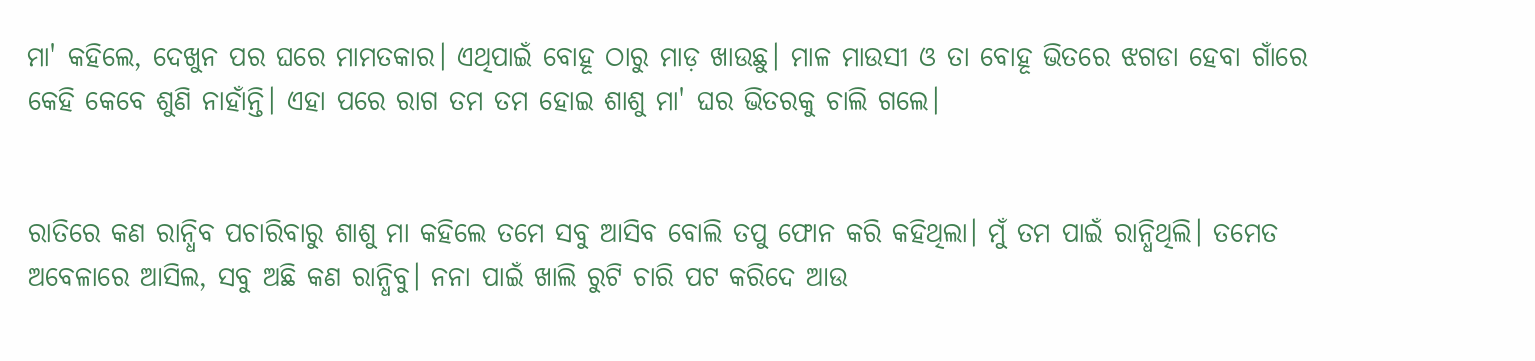ମା' କହିଲେ, ଦେଖୁନ ପର ଘରେ ମାମତକାର। ଏଥିପାଇଁ ବୋହୂ ଠାରୁ ମାଡ଼ ଖାଉଛୁ। ମାଳ ମାଉସୀ ଓ ତା ବୋହୂ ଭିତରେ ଝଗଡା ହେବା ଗାଁରେ କେହି କେବେ ଶୁଣି ନାହାଁନ୍ତି। ଏହା ପରେ ରାଗ ତମ ତମ ହୋଇ ଶାଶୁ ମା' ଘର ଭିତରକୁ ଚାଲି ଗଲେ।


ରାତିରେ କଣ ରାନ୍ଧିବ ପଚାରିବାରୁ ଶାଶୁ ମା କହିଲେ ତମେ ସବୁ ଆସିବ ବୋଲି ତପୁ ଫୋନ କରି କହିଥିଲା। ମୁଁ ତମ ପାଇଁ ରାନ୍ଧିଥିଲି। ତମେତ ଅବେଳାରେ ଆସିଲ, ସବୁ ଅଛି କଣ ରାନ୍ଧିବୁ। ନନା ପାଇଁ ଖାଲି ରୁଟି ଚାରି ପଟ କରିଦେ ଆଉ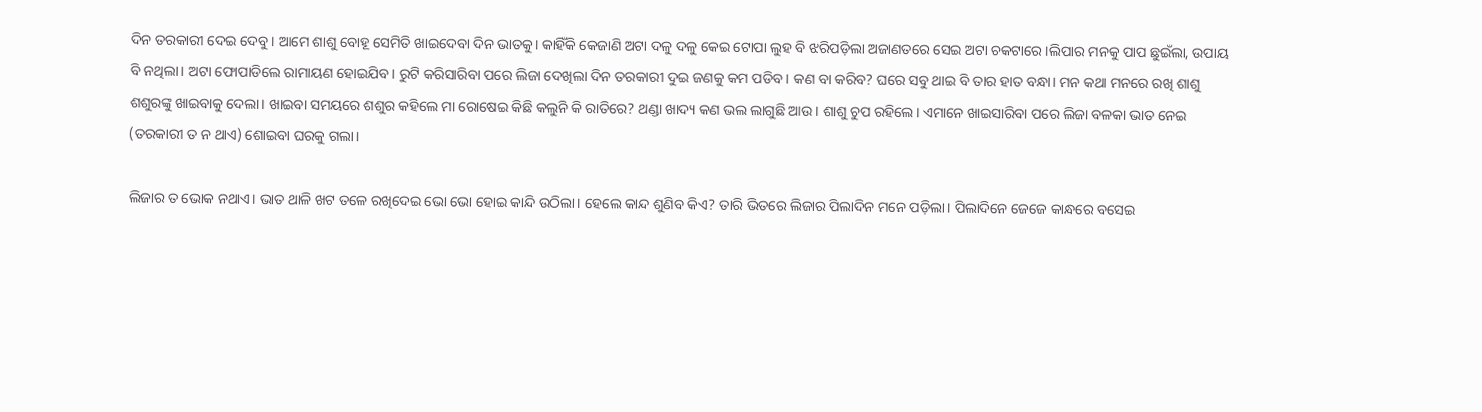ଦିନ ତରକାରୀ ଦେଇ ଦେବୁ। ଆମେ ଶାଶୁ ବୋହୂ ସେମିତି ଖାଇଦେବା ଦିନ ଭାତକୁ। କାହିଁକି କେଜାଣି ଅଟା ଦଳୁ ଦଳୁ କେଇ ଟୋପା ଲୁହ ବି ଝରିପଡ଼ିଲା ଅଜାଣତରେ ସେଇ ଅଟା ଚକଟାରେ।ଲିପାର ମନକୁ ପାପ ଛୁଇଁଲା, ଉପାୟ ବି ନଥିଲା। ଅଟା ଫୋପାଡିଲେ ରାମାୟଣ ହୋଇଯିବ। ରୁଟି କରିସାରିବା ପରେ ଲିଜା ଦେଖିଲା ଦିନ ତରକାରୀ ଦୁଇ ଜଣକୁ କମ ପଡିବ। କଣ ବା କରିବ? ଘରେ ସବୁ ଥାଇ ବି ତାର ହାତ ବନ୍ଧା। ମନ କଥା ମନରେ ରଖି ଶାଶୁ ଶଶୁରଙ୍କୁ ଖାଇବାକୁ ଦେଲା। ଖାଇବା ସମୟରେ ଶଶୁର କହିଲେ ମା ରୋଷେଇ କିଛି କଲୁନି କି ରାତିରେ? ଥଣ୍ଡା ଖାଦ୍ୟ କଣ ଭଲ ଲାଗୁଛି ଆଉ। ଶାଶୁ ଚୁପ ରହିଲେ। ଏମାନେ ଖାଇସାରିବା ପରେ ଲିଜା ବଳକା ଭାତ ନେଇ (ତରକାରୀ ତ ନ ଥାଏ) ଶୋଇବା ଘରକୁ ଗଲା।

ଲିଜାର ତ ଭୋକ ନଥାଏ। ଭାତ ଥାଳି ଖଟ ତଳେ ରଖିଦେଇ ଭୋ ଭୋ ହୋଇ କାନ୍ଦି ଉଠିଲା। ହେଲେ କାନ୍ଦ ଶୁଣିବ କିଏ? ତାରି ଭିତରେ ଲିଜାର ପିଲାଦିନ ମନେ ପଡ଼ିଲା। ପିଲାଦିନେ ଜେଜେ କାନ୍ଧରେ ବସେଇ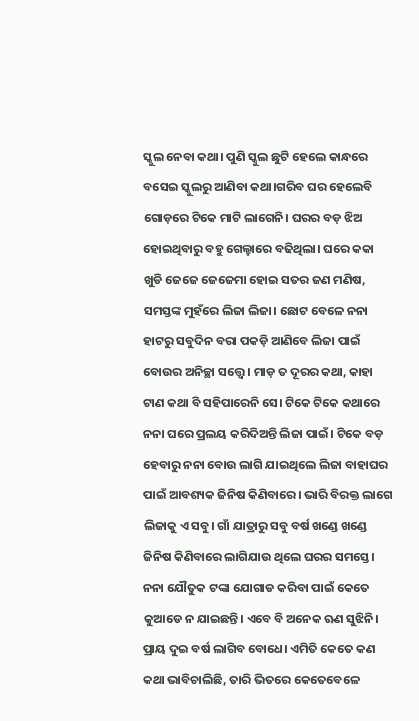ସ୍କୁଲ ନେବା କଥା। ପୁଣି ସ୍କୁଲ ଛୁଟି ହେଲେ କାନ୍ଧରେ ବସେଇ ସ୍କୁଲରୁ ଆଣିବା କଥା।ଗରିବ ଘର ହେଲେବି ଗୋଡ଼ରେ ଟିକେ ମାଟି ଲାଗେନି। ଘରର ବଡ଼ ଝିଅ ହୋଇଥିବାରୁ ବହୁ ଗେଲ୍ହାରେ ବଢିଥିଲା। ଘରେ କକା ଖୁଡି ଜେଜେ ଜେଜେମା ହୋଇ ସତର ଜଣ ମଣିଷ, ସମସ୍ତଙ୍କ ମୁହଁରେ ଲିଜା ଲିଜା। ଛୋଟ ବେଳେ ନନା ହାଟରୁ ସବୁଦିନ ବରା ପକଡ଼ି ଆଣିବେ ଲିଜା ପାଇଁ ବୋଉର ଅନିଚ୍ଛା ସତ୍ତ୍ୱେ। ମାଡ଼ ତ ଦୂରର କଥା, କାହା ଟାଣ କଥା ବି ସହିପାରେନି ସେ। ଟିକେ ଟିକେ କଥାରେ ନନା ଘରେ ପ୍ରଲୟ କରିଦିଅନ୍ତି ଲିଜା ପାଇଁ। ଟିକେ ବଡ଼ ହେବାରୁ ନନା ବୋଉ ଲାଗି ଯାଇଥିଲେ ଲିଜା ବାହାଘର ପାଇଁ ଆବଶ୍ୟକ ଜିନିଷ କିଣିବାରେ। ଭାରି ବିରକ୍ତ ଲାଗେ ଲିଜାକୁ ଏ ସବୁ। ଗାଁ ଯାତ୍ରାରୁ ସବୁ ବର୍ଷ ଖଣ୍ଡେ ଖଣ୍ଡେ ଜିନିଷ କିଣିବାରେ ଲାଗିଯାଉ ଥିଲେ ଘରର ସମସ୍ତେ। ନନା ଯୌତୁକ ଟଙ୍କା ଯୋଗାଡ କରିବା ପାଇଁ କେତେ କୁଆଡେ ନ ଯାଇଛନ୍ତି। ଏବେ ବି ଅନେକ ଋଣ ସୁଝିନି। ପ୍ରାୟ ଦୁଇ ବର୍ଷ ଲାଗିବ ବୋଧେ। ଏମିତି କେତେ କଣ କଥା ଭାବିଚାଲିଛି, ତାରି ଭିତରେ କେତେବେଳେ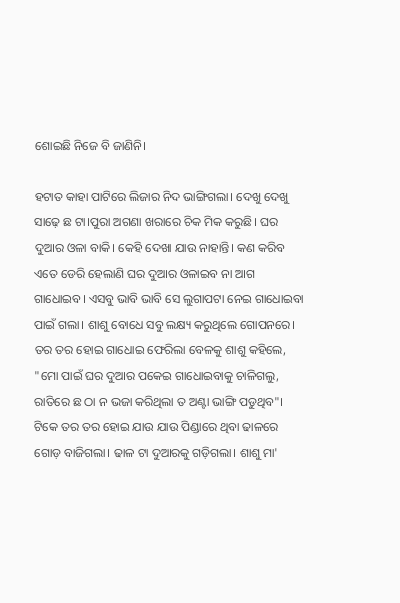ଶୋଇଛି ନିଜେ ବି ଜାଣିନି।

ହଟାତ କାହା ପାଟିରେ ଲିଜାର ନିଦ ଭାଙ୍ଗିଗଲା। ଦେଖୁ ଦେଖୁ ସାଢ଼େ ଛ ଟା।ପୁରା ଅଗଣା ଖରାରେ ଚିକ ମିକ କରୁଛି। ଘର ଦୁଆର ଓଳା ବାକି। କେହି ଦେଖା ଯାଉ ନାହାନ୍ତି। କଣ କରିବ ଏତେ ଡେରି ହେଲାଣି ଘର ଦୁଆର ଓଳାଇବ ନା ଆଗ ଗାଧୋଇବ। ଏସବୁ ଭାବି ଭାବି ସେ ଲୁଗାପଟା ନେଇ ଗାଧୋଇବା ପାଇଁ ଗଲା। ଶାଶୁ ବୋଧେ ସବୁ ଲକ୍ଷ୍ୟ କରୁଥିଲେ ଗୋପନରେ। ତର ତର ହୋଇ ଗାଧୋଇ ଫେରିଲା ବେଳକୁ ଶାଶୁ କହିଲେ, "ମୋ ପାଇଁ ଘର ଦୁଆର ପକେଇ ଗାଧୋଇବାକୁ ଚାଳିଗଲୁ, ରାତିରେ ଛ ଠା ନ ଭଜା କରିଥିଲା ତ ଅଣ୍ଟା ଭାଙ୍ଗି ପଡୁଥିବ"। ଟିକେ ତର ତର ହୋଇ ଯାଉ ଯାଉ ପିଣ୍ଡାରେ ଥିବା ଢାଳରେ ଗୋଡ଼ ବାଜିଗଲା। ଢାଳ ଟା ଦୁଆରକୁ ଗଡ଼ିଗଲା। ଶାଶୁ ମା'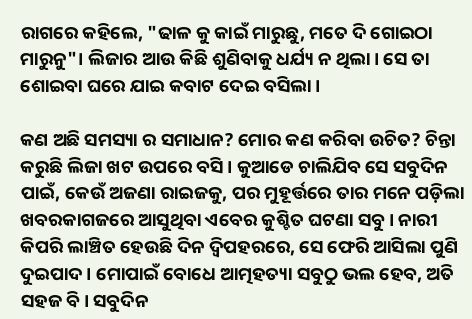ରାଗରେ କହିଲେ, "ଢାଳ କୁ କାଇଁ ମାରୁଛୁ, ମତେ ଦି ଗୋଇଠା ମାରୁନୁ"। ଲିଜାର ଆଉ କିଛି ଶୁଣିବାକୁ ଧର୍ଯ୍ୟ ନ ଥିଲା। ସେ ତା ଶୋଇବା ଘରେ ଯାଇ କବାଟ ଦେଇ ବସିଲା।

କଣ ଅଛି ସମସ୍ୟା ର ସମାଧାନ? ମୋର କଣ କରିବା ଉଚିତ? ଚିନ୍ତା କରୁଛି ଲିଜା ଖଟ ଉପରେ ବସି। କୁଆଡେ ଚାଲିଯିବ ସେ ସବୁଦିନ ପାଇଁ, କେଉଁ ଅଜଣା ରାଇଜକୁ, ପର ମୁହୂର୍ତ୍ତରେ ତାର ମନେ ପଡ଼ିଲା ଖବରକାଗଜରେ ଆସୁଥିବା ଏବେର କୁଶ୍ଚିତ ଘଟଣା ସବୁ। ନାରୀ କିପରି ଲାଞ୍ଚିତ ହେଉଛି ଦିନ ଦ୍ୱିପହରରେ, ସେ ଫେରି ଆସିଲା ପୁଣି ଦୁଇପାଦ। ମୋପାଇଁ ବୋଧେ ଆତ୍ମହତ୍ୟା ସବୁଠୁ ଭଲ ହେବ, ଅତି ସହଜ ବି। ସବୁଦିନ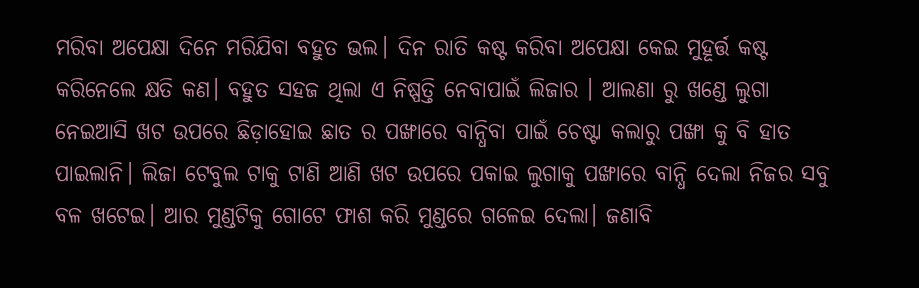ମରିବା ଅପେକ୍ଷା ଦିନେ ମରିଯିବା ବହୁତ ଭଲ। ଦିନ ରାତି କଷ୍ଟ କରିବା ଅପେକ୍ଷା କେଇ ମୁହୂର୍ତ୍ତ କଷ୍ଟ କରିନେଲେ କ୍ଷତି କଣ। ବହୁତ ସହଜ ଥିଲା ଏ ନିଷ୍ପତ୍ତି ନେବାପାଇଁ ଲିଜାର । ଆଲଣା ରୁ ଖଣ୍ଡେ ଲୁଗା ନେଇଆସି ଖଟ ଉପରେ ଛିଡ଼ାହୋଇ ଛାତ ର ପଙ୍ଖାରେ ବାନ୍ଧିବା ପାଇଁ ଚେଷ୍ଟା କଲାରୁ ପଙ୍ଖା କୁ ବି ହାତ ପାଇଲାନି। ଲିଜା ଟେବୁଲ ଟାକୁ ଟାଣି ଆଣି ଖଟ ଉପରେ ପକାଇ ଲୁଗାକୁ ପଙ୍ଖାରେ ବାନ୍ଧି ଦେଲା ନିଜର ସବୁ ବଳ ଖଟେଇ। ଆର ମୁଣ୍ଡଟିକୁ ଗୋଟେ ଫାଶ କରି ମୁଣ୍ଡରେ ଗଳେଇ ଦେଲା। ଜଣାବି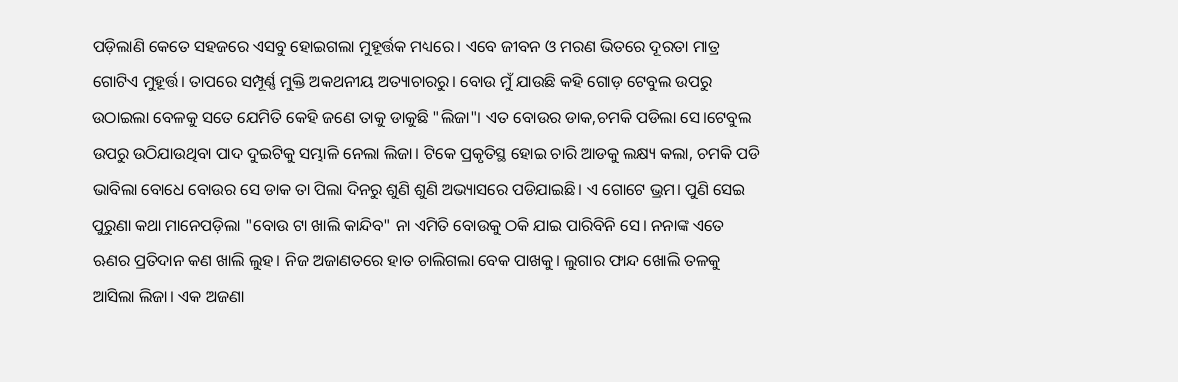ପଡ଼ିଲାଣି କେତେ ସହଜରେ ଏସବୁ ହୋଇଗଲା ମୁହୂର୍ତ୍ତକ ମଧ୍ୟରେ। ଏବେ ଜୀବନ ଓ ମରଣ ଭିତରେ ଦୂରତା ମାତ୍ର ଗୋଟିଏ ମୁହୂର୍ତ୍ତ। ତାପରେ ସମ୍ପୂର୍ଣ୍ଣ ମୁକ୍ତି ଅକଥନୀୟ ଅତ୍ୟାଚାରରୁ। ବୋଉ ମୁଁ ଯାଉଛି କହି ଗୋଡ଼ ଟେବୁଲ ଉପରୁ ଉଠାଇଲା ବେଳକୁ ସତେ ଯେମିତି କେହି ଜଣେ ତାକୁ ଡାକୁଛି "ଲିଜା"। ଏତ ବୋଉର ଡାକ,ଚମକି ପଡିଲା ସେ।ଟେବୁଲ ଉପରୁ ଉଠିଯାଉଥିବା ପାଦ ଦୁଇଟିକୁ ସମ୍ଭାଳି ନେଲା ଲିଜା। ଟିକେ ପ୍ରକୃତିସ୍ଥ ହୋଇ ଚାରି ଆଡକୁ ଲକ୍ଷ୍ୟ କଲା, ଚମକି ପଡି ଭାବିଲା ବୋଧେ ବୋଉର ସେ ଡାକ ତା ପିଲା ଦିନରୁ ଶୁଣି ଶୁଣି ଅଭ୍ୟାସରେ ପଡିଯାଇଛି। ଏ ଗୋଟେ ଭ୍ରମ। ପୁଣି ସେଇ ପୁରୁଣା କଥା ମାନେପଡ଼ିଲା "ବୋଉ ଟା ଖାଲି କାନ୍ଦିବ" ନା ଏମିତି ବୋଉକୁ ଠକି ଯାଇ ପାରିବିନି ସେ। ନନାଙ୍କ ଏତେ ଋଣର ପ୍ରତିଦାନ କଣ ଖାଲି ଲୁହ। ନିଜ ଅଜାଣତରେ ହାତ ଚାଲିଗଲା ବେକ ପାଖକୁ। ଲୁଗାର ଫାନ୍ଦ ଖୋଲି ତଳକୁ ଆସିଲା ଲିଜା। ଏକ ଅଜଣା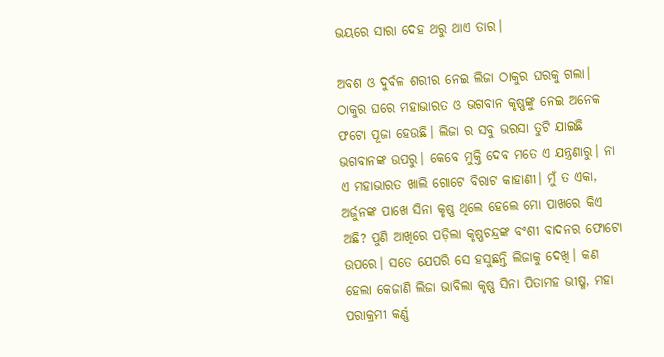ଭୟରେ ସାରା ଦେହ ଥରୁ ଥାଏ ତାର।

ଅବଶ ଓ ଦୁର୍ବଳ ଶରୀର ନେଇ ଲିଜା ଠାକୁର ଘରକୁ ଗଲା। ଠାକୁର ଘରେ ମହାଭାରତ ଓ ଭଗବାନ କୃଷ୍ଣଙ୍କୁ ନେଇ ଅନେକ ଫଟୋ ପୂଜା ହେଉଛି। ଲିଜା ର ସବୁ ଭରସା ତୁଟି ଯାଇଛି ଭଗବାନଙ୍କ ଉପରୁ। କେବେ ମୁକ୍ତି ଦେବ ମତେ ଏ ଯନ୍ତ୍ରଣାରୁ। ନା ଏ ମହାଭାରତ ଖାଲି ଗୋଟେ ବିରାଟ କାହାଣୀ। ମୁଁ ତ ଏକା, ଅର୍ଜୁନଙ୍କ ପାଖେ ସିନା କୃଷ୍ଣ ଥିଲେ ହେଲେ ମୋ ପାଖରେ କିଏ ଅଛି? ପୁଣି ଆଖିରେ ପଡ଼ିଲା କୃଷ୍ଣଚନ୍ଦ୍ରଙ୍କ ବଂଶୀ ବାଦନର ଫୋଟୋ ଉପରେ। ସତେ ଯେପରି ସେ ହସୁଛନ୍ତି ଲିଜାକୁ ଦେଖି। କଣ ହେଲା କେଜାଣି ଲିଜା ଭାବିଲା କୃଷ୍ଣ ସିନା ପିତାମହ ଭୀଷ୍ମ, ମହା ପରାକ୍ରମୀ କର୍ଣ୍ଣ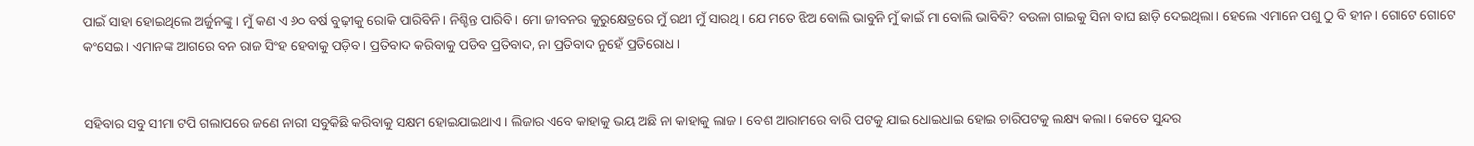ପାଇଁ ସାହା ହୋଇଥିଲେ ଅର୍ଜୁନଙ୍କୁ। ମୁଁ କଣ ଏ ୬୦ ବର୍ଷ ବୁଢ଼ୀକୁ ରୋକି ପାରିବିନି। ନିଶ୍ଚିନ୍ତ ପାରିବି। ମୋ ଜୀବନର କୁରୁକ୍ଷେତ୍ରରେ ମୁଁ ରଥୀ ମୁଁ ସାରଥି। ଯେ ମତେ ଝିଅ ବୋଲି ଭାବୁନି ମୁଁ କାଇଁ ମା ବୋଲି ଭାବିବି? ବଉଳା ଗାଇକୁ ସିନା ବାଘ ଛାଡ଼ି ଦେଇଥିଲା। ହେଲେ ଏମାନେ ପଶୁ ଠୁ ବି ହୀନ। ଗୋଟେ ଗୋଟେ କଂସେଇ। ଏମାନଙ୍କ ଆଗରେ ବନ ରାଜ ସିଂହ ହେବାକୁ ପଡ଼ିବ। ପ୍ରତିବାଦ କରିବାକୁ ପଡିବ ପ୍ରତିବାଦ, ନା ପ୍ରତିବାଦ ନୁହେଁ ପ୍ରତିରୋଧ।


ସହିବାର ସବୁ ସୀମା ଟପି ଗଲାପରେ ଜଣେ ନାରୀ ସବୁକିଛି କରିବାକୁ ସକ୍ଷମ ହୋଇଯାଇଥାଏ। ଲିଜାର ଏବେ କାହାକୁ ଭୟ ଅଛି ନା କାହାକୁ ଲାଜ। ବେଶ ଆରାମରେ ବାରି ପଟକୁ ଯାଇ ଧୋଇଧାଇ ହୋଇ ଚାରିପଟକୁ ଲକ୍ଷ୍ୟ କଲା। କେତେ ସୁନ୍ଦର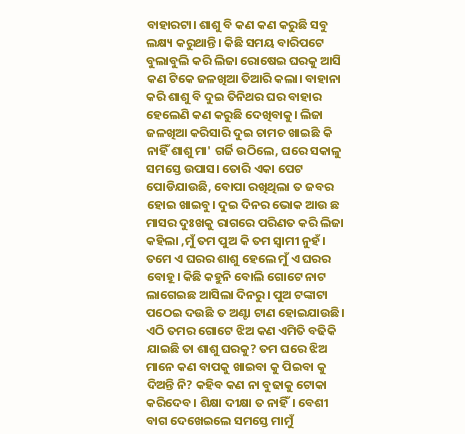ବାହାରଟା। ଶାଶୁ ବି କଣ କଣ କରୁଛି ସବୁ ଲକ୍ଷ୍ୟ କରୁଥାନ୍ତି। କିଛି ସମୟ ବାରିପଟେ ବୁଲାବୁଲି କରି ଲିଜା ରୋଷେଇ ଘରକୁ ଆସି କଣ ଟିକେ ଜଳଖିଆ ତିଆରି କଲା। ବାହାନା କରି ଶାଶୁ ବି ଦୁଇ ତିନିଥର ଘର ବାହାର ହେଲେଣି କଣ କରୁଛି ଦେଖିବାକୁ। ଲିଜା ଜଳଖିଆ କରିସାରି ଦୁଇ ଚାମଚ ଖାଇଛି କି ନାହିଁ ଶାଶୁ ମା' ଗର୍ଜି ଉଠିଲେ, ଘରେ ସକାଳୁ ସମସ୍ତେ ଉପାସ। ତୋରି ଏକା ପେଟ ପୋଡିଯାଉଛି, ବୋପା ରଖିଥିଲା ତ ଜବର ହୋଇ ଖାଇବୁ। ଦୁଇ ଦିନର ଭୋକ ଆଉ ଛ ମାସର ଦୁଃଖକୁ ରାଗରେ ପରିଣତ କରି ଲିଜା କହିଲା ,ମୁଁ ତମ ପୁଅ କି ତମ ସ୍ବାମୀ ନୁହଁ। ତମେ ଏ ଘରର ଶାଶୁ ହେଲେ ମୁଁ ଏ ଘରର ବୋହୂ। କିଛି କହୁନି ବୋଲି ଗୋଟେ ନାଟ ଲାଗେଇଛ ଆସିଲା ଦିନରୁ। ପୁଅ ଟଙ୍କାଟା ପଠେଇ ଦଉଛି ତ ଅଣ୍ଟା ଟାଣ ହୋଇଯାଉଛି। ଏଠି ତମର ଗୋଟେ ଝିଅ କଣ ଏମିତି ବଢିକି ଯାଇଛି ତା ଶାଶୁ ଘରକୁ? ତମ ଘରେ ଝିଅ ମାନେ କଣ ବାପକୁ ଖାଇବା କୁ ପିଇବା କୁ ଦିଅନ୍ତି ନି? କହିବ କଣ ନା ବୁଢାକୁ ଟୋକା କରିଦେବ। ଶିକ୍ଷା ଦୀକ୍ଷା ତ ନାହିଁ। ବେଶୀ ବାଗ ଦେଖେଇଲେ ସମସ୍ତେ ମାମୁଁ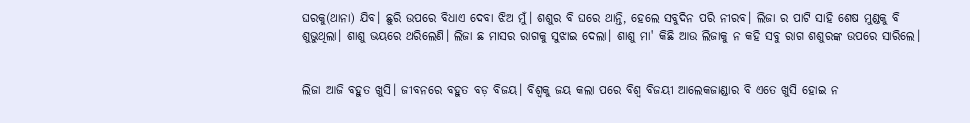ଘରକୁ(ଥାନା) ଯିବ। ଛୁରି ଉପରେ ବିଧାଏ ଦେବା ଝିଅ ମୁଁ। ଶଶୁର ବି ଘରେ ଥାନ୍ତି, ହେଲେ ସବୁଦିନ ପରି ନୀରବ। ଲିଜା ର ପାଟି ସାହି ଶେଷ ମୁଣ୍ଡକୁ ବି ଶୁଭୁଥିଲା। ଶାଶୁ ଭୟରେ ଥରିଲେଣି। ଲିଜା ଛ ମାସର ରାଗକୁ ସୁଝାଇ ଦେଲା। ଶାଶୁ ମା' କିଛି ଆଉ ଲିଜାକୁ ନ କହି ସବୁ ରାଗ ଶଶୁରଙ୍କ ଉପରେ ସାରିଲେ।


ଲିଜା ଆଜି ବହୁତ ଖୁସି। ଜୀବନରେ ବହୁତ ବଡ଼ ବିଜୟ। ବିଶ୍ଵକୁ ଜୟ କଲା ପରେ ବିଶ୍ୱ ବିଜୟୀ ଆଲେକଜାଣ୍ଡାର ବି ଏତେ ଖୁସି ହୋଇ ନ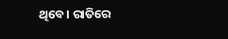ଥିବେ। ରାତିରେ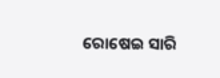ରୋଷେଇ ସାରି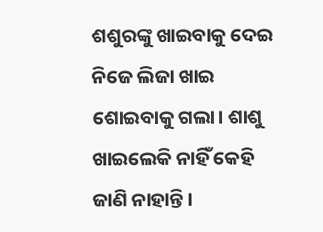ଶଶୁରଙ୍କୁ ଖାଇବାକୁ ଦେଇ ନିଜେ ଲିଜା ଖାଇ ଶୋଇବାକୁ ଗଲା। ଶାଶୁ ଖାଇଲେକି ନାହିଁ କେହି ଜାଣି ନାହାନ୍ତି।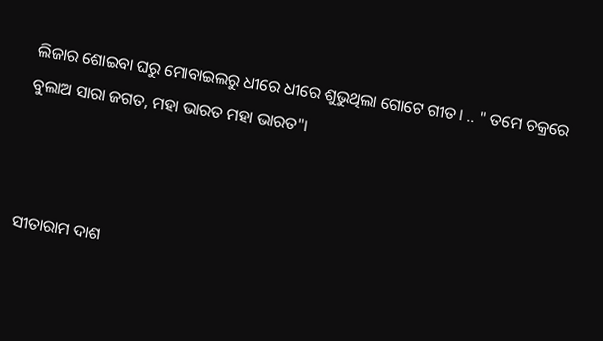ଲିଜାର ଶୋଇବା ଘରୁ ମୋବାଇଲରୁ ଧୀରେ ଧୀରେ ଶୁଭୁଥିଲା ଗୋଟେ ଗୀତ। .. " ତମେ ଚକ୍ରରେ ବୁଲାଅ ସାରା ଜଗତ, ମହା ଭାରତ ମହା ଭାରତ"।



ସୀତାରାମ ଦାଶ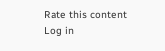Rate this content
Log in